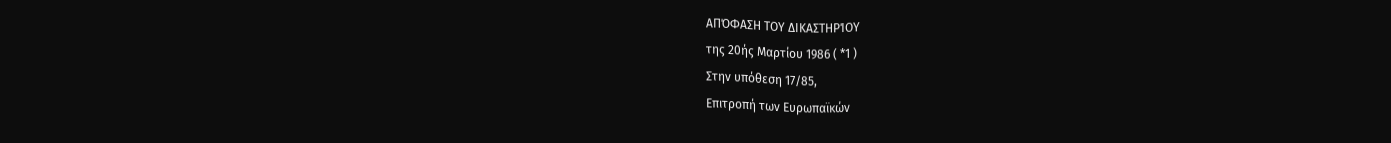ΑΠΌΦΑΣΗ ΤΟΥ ΔΙΚΑΣΤΗΡΊΟΥ
της 20ής Μαρτίου 1986 ( *1 )
Στην υπόθεση 17/85,
Επιτροπή των Ευρωπαϊκών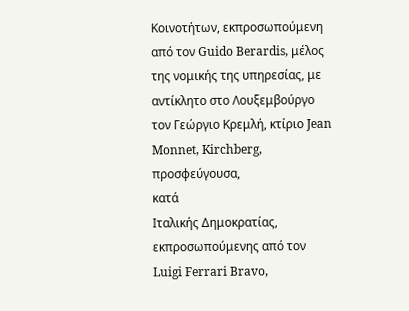Κοινοτήτων, εκπροσωπούμενη από τον Guido Berardis, μέλος της νομικής της υπηρεσίας, με αντίκλητο στο Λουξεμβούργο τον Γεώργιο Κρεμλή, κτίριο Jean Monnet, Kirchberg,
προσφεύγουσα,
κατά
Ιταλικής Δημοκρατίας, εκπροσωπούμενης από τον Luigi Ferrari Bravo,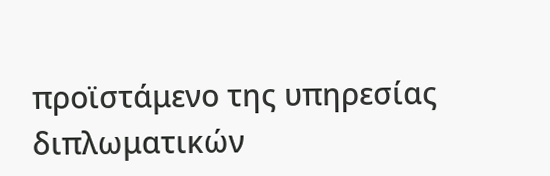προϊστάμενο της υπηρεσίας διπλωματικών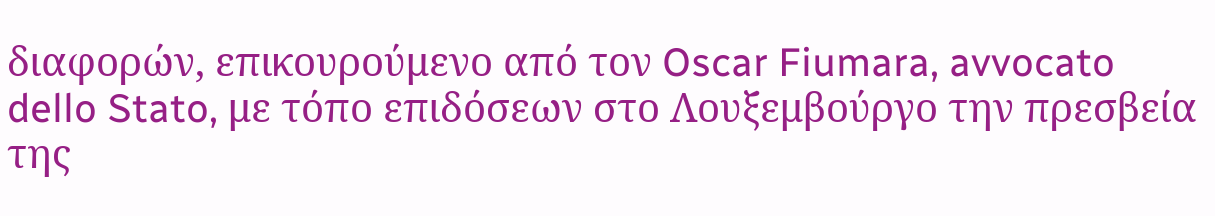διαφορών, επικουρούμενο από τον Oscar Fiumara, avvocato dello Stato, με τόπο επιδόσεων στο Λουξεμβούργο την πρεσβεία της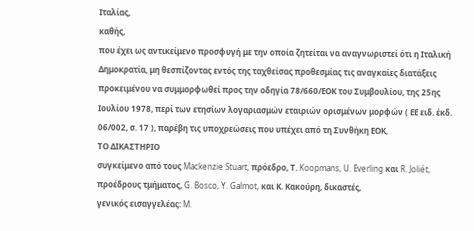Ιταλίας,
καθής,
που έχει ως αντικείμενο προσφυγή με την οποία ζητείται να αναγνωριστεί ότι η Ιταλική Δημοκρατία, μη θεσπίζοντας εντός της ταχθείσας προθεσμίας τις αναγκαίες διατάξεις προκειμένου να συμμορφωθεί προς την οδηγία 78/660/ΕΟΚ του Συμβουλίου, της 25ης Ιουλίου 1978, περί των ετησίων λογαριασμών εταιριών ορισμένων μορφών ( ΕΕ ειδ. έκδ. 06/002, σ. 17 ), παρέβη τις υποχρεώσεις που υπέχει από τη Συνθήκη ΕΟΚ,
ΤΟ ΔΙΚΑΣΤΗΡΙΟ
συγκείμενο από τους Mackenzie Stuart, πρόεδρο, Τ. Koopmans, U. Everling και R. Joliét, προέδρους τμήματος, G. Bosco, Y. Galmot, και Κ. Κακούρη, δικαστές,
γενικός εισαγγελέας: M.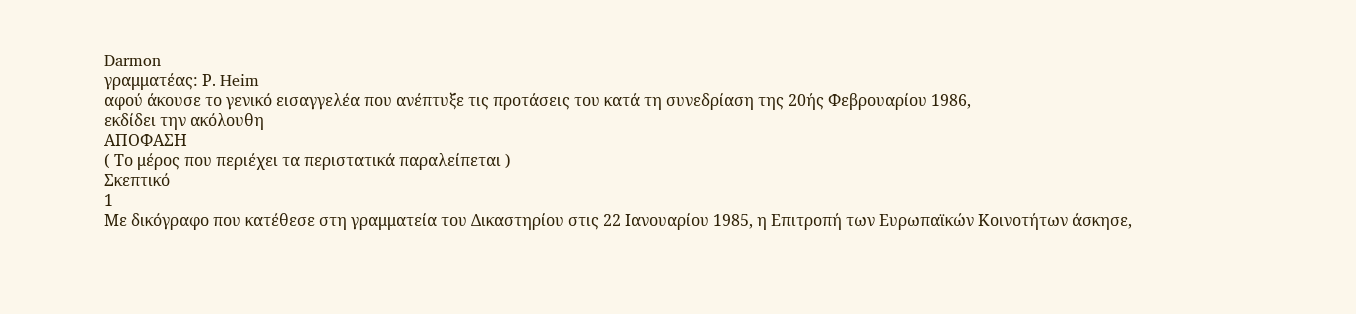Darmon
γραμματέας: Ρ. Heim
αφού άκουσε το γενικό εισαγγελέα που ανέπτυξε τις προτάσεις του κατά τη συνεδρίαση της 20ής Φεβρουαρίου 1986,
εκδίδει την ακόλουθη
ΑΠΟΦΑΣΗ
( Το μέρος που περιέχει τα περιστατικά παραλείπεται )
Σκεπτικό
1
Με δικόγραφο που κατέθεσε στη γραμματεία του Δικαστηρίου στις 22 Ιανουαρίου 1985, η Επιτροπή των Ευρωπαϊκών Κοινοτήτων άσκησε,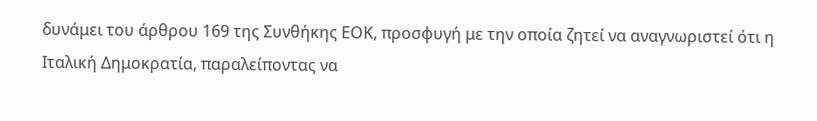δυνάμει του άρθρου 169 της Συνθήκης ΕΟΚ, προσφυγή με την οποία ζητεί να αναγνωριστεί ότι η Ιταλική Δημοκρατία, παραλείποντας να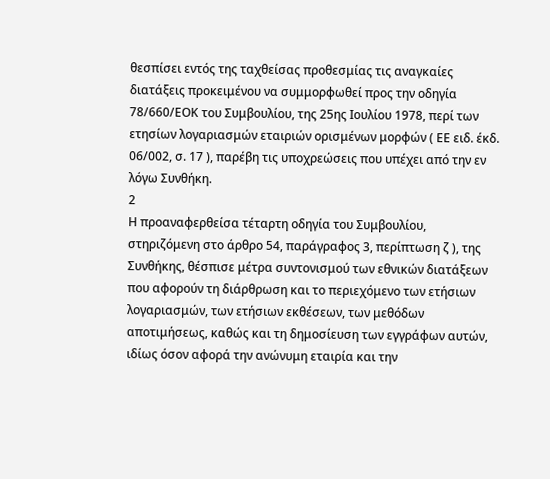θεσπίσει εντός της ταχθείσας προθεσμίας τις αναγκαίες διατάξεις προκειμένου να συμμορφωθεί προς την οδηγία 78/660/ΕΟΚ του Συμβουλίου, της 25ης Ιουλίου 1978, περί των ετησίων λογαριασμών εταιριών ορισμένων μορφών ( ΕΕ ειδ. έκδ. 06/002, σ. 17 ), παρέβη τις υποχρεώσεις που υπέχει από την εν λόγω Συνθήκη.
2
Η προαναφερθείσα τέταρτη οδηγία του Συμβουλίου, στηριζόμενη στο άρθρο 54, παράγραφος 3, περίπτωση ζ ), της Συνθήκης, θέσπισε μέτρα συντονισμού των εθνικών διατάξεων που αφορούν τη διάρθρωση και το περιεχόμενο των ετήσιων λογαριασμών, των ετήσιων εκθέσεων, των μεθόδων αποτιμήσεως, καθώς και τη δημοσίευση των εγγράφων αυτών, ιδίως όσον αφορά την ανώνυμη εταιρία και την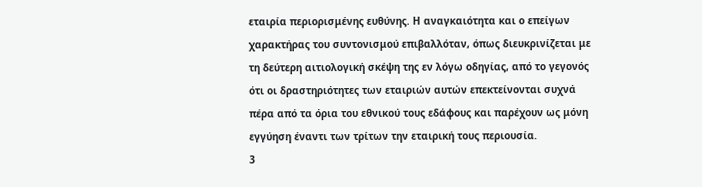εταιρία περιορισμένης ευθύνης. Η αναγκαιότητα και ο επείγων χαρακτήρας του συντονισμού επιβαλλόταν, όπως διευκρινίζεται με τη δεύτερη αιτιολογική σκέψη της εν λόγω οδηγίας, από το γεγονός ότι οι δραστηριότητες των εταιριών αυτών επεκτείνονται συχνά πέρα από τα όρια του εθνικού τους εδάφους και παρέχουν ως μόνη εγγύηση έναντι των τρίτων την εταιρική τους περιουσία.
3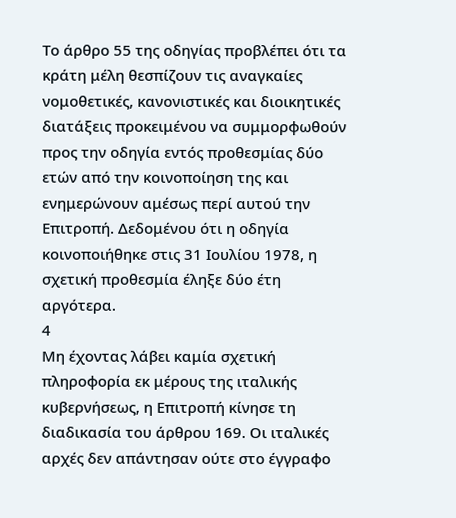Το άρθρο 55 της οδηγίας προβλέπει ότι τα κράτη μέλη θεσπίζουν τις αναγκαίες νομοθετικές, κανονιστικές και διοικητικές διατάξεις προκειμένου να συμμορφωθούν προς την οδηγία εντός προθεσμίας δύο ετών από την κοινοποίηση της και ενημερώνουν αμέσως περί αυτού την Επιτροπή. Δεδομένου ότι η οδηγία κοινοποιήθηκε στις 31 Ιουλίου 1978, η σχετική προθεσμία έληξε δύο έτη αργότερα.
4
Μη έχοντας λάβει καμία σχετική πληροφορία εκ μέρους της ιταλικής κυβερνήσεως, η Επιτροπή κίνησε τη διαδικασία του άρθρου 169. Οι ιταλικές αρχές δεν απάντησαν ούτε στο έγγραφο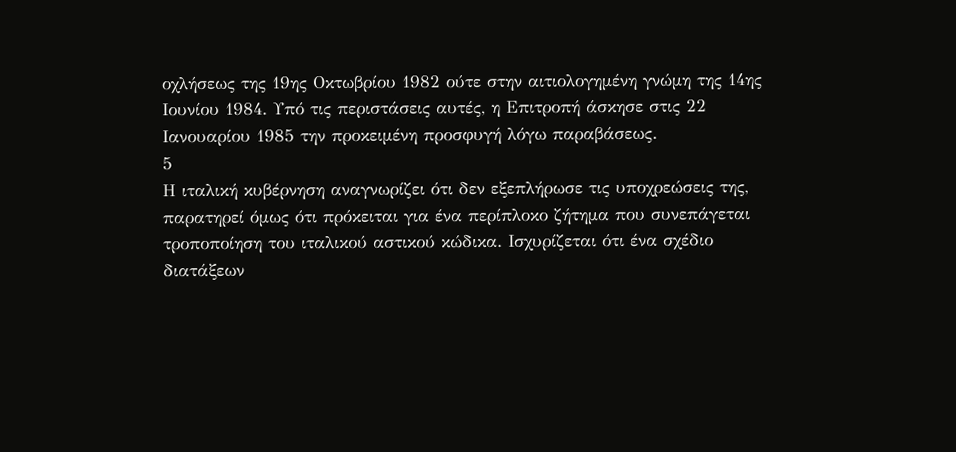οχλήσεως της 19ης Οκτωβρίου 1982 ούτε στην αιτιολογημένη γνώμη της 14ης Ιουνίου 1984. Υπό τις περιστάσεις αυτές, η Επιτροπή άσκησε στις 22 Ιανουαρίου 1985 την προκειμένη προσφυγή λόγω παραβάσεως.
5
Η ιταλική κυβέρνηση αναγνωρίζει ότι δεν εξεπλήρωσε τις υποχρεώσεις της, παρατηρεί όμως ότι πρόκειται για ένα περίπλοκο ζήτημα που συνεπάγεται τροποποίηση του ιταλικού αστικού κώδικα. Ισχυρίζεται ότι ένα σχέδιο διατάξεων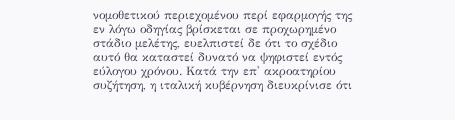νομοθετικού περιεχομένου περί εφαρμογής της εν λόγω οδηγίας βρίσκεται σε προχωρημένο στάδιο μελέτης, ευελπιστεί δε ότι το σχέδιο αυτό θα καταστεί δυνατό να ψηφιστεί εντός εύλογου χρόνου. Κατά την επ' ακροατηρίου συζήτηση, η ιταλική κυβέρνηση διευκρίνισε ότι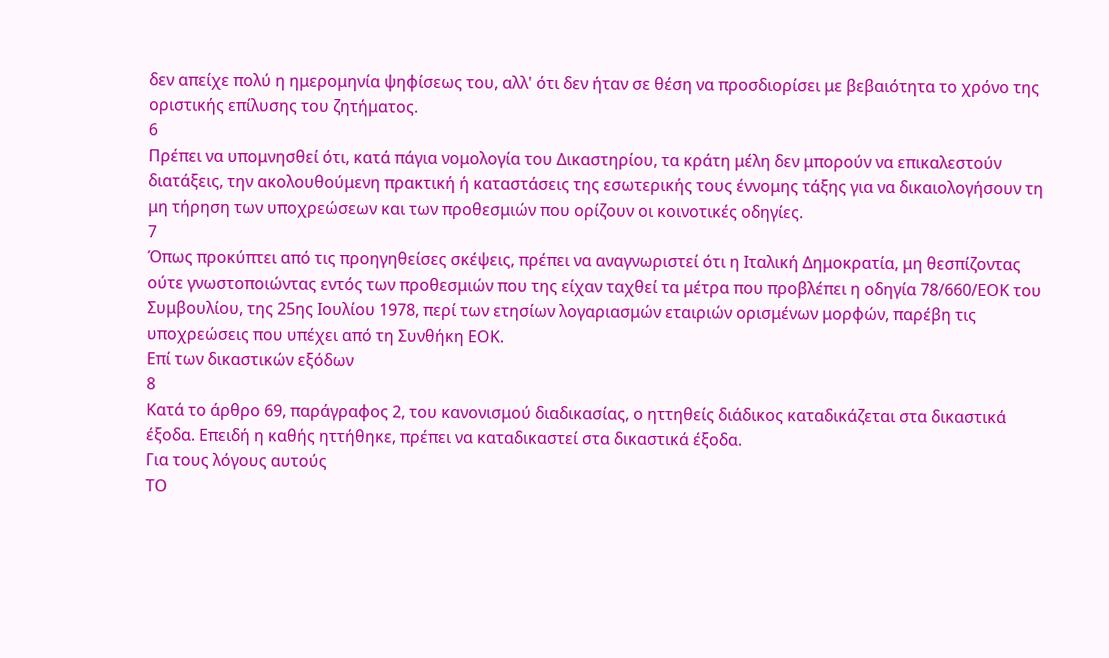δεν απείχε πολύ η ημερομηνία ψηφίσεως του, αλλ' ότι δεν ήταν σε θέση να προσδιορίσει με βεβαιότητα το χρόνο της οριστικής επίλυσης του ζητήματος.
6
Πρέπει να υπομνησθεί ότι, κατά πάγια νομολογία του Δικαστηρίου, τα κράτη μέλη δεν μπορούν να επικαλεστούν διατάξεις, την ακολουθούμενη πρακτική ή καταστάσεις της εσωτερικής τους έννομης τάξης για να δικαιολογήσουν τη μη τήρηση των υποχρεώσεων και των προθεσμιών που ορίζουν οι κοινοτικές οδηγίες.
7
Όπως προκύπτει από τις προηγηθείσες σκέψεις, πρέπει να αναγνωριστεί ότι η Ιταλική Δημοκρατία, μη θεσπίζοντας ούτε γνωστοποιώντας εντός των προθεσμιών που της είχαν ταχθεί τα μέτρα που προβλέπει η οδηγία 78/660/ΕΟΚ του Συμβουλίου, της 25ης Ιουλίου 1978, περί των ετησίων λογαριασμών εταιριών ορισμένων μορφών, παρέβη τις υποχρεώσεις που υπέχει από τη Συνθήκη ΕΟΚ.
Επί των δικαστικών εξόδων
8
Κατά το άρθρο 69, παράγραφος 2, του κανονισμού διαδικασίας, ο ηττηθείς διάδικος καταδικάζεται στα δικαστικά έξοδα. Επειδή η καθής ηττήθηκε, πρέπει να καταδικαστεί στα δικαστικά έξοδα.
Για τους λόγους αυτούς
ΤΟ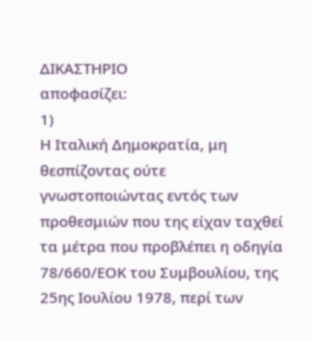ΔΙΚΑΣΤΗΡΙΟ
αποφασίζει:
1)
Η Ιταλική Δημοκρατία, μη θεσπίζοντας ούτε γνωστοποιώντας εντός των προθεσμιών που της είχαν ταχθεί τα μέτρα που προβλέπει η οδηγία 78/660/ΕΟΚ του Συμβουλίου, της 25ης Ιουλίου 1978, περί των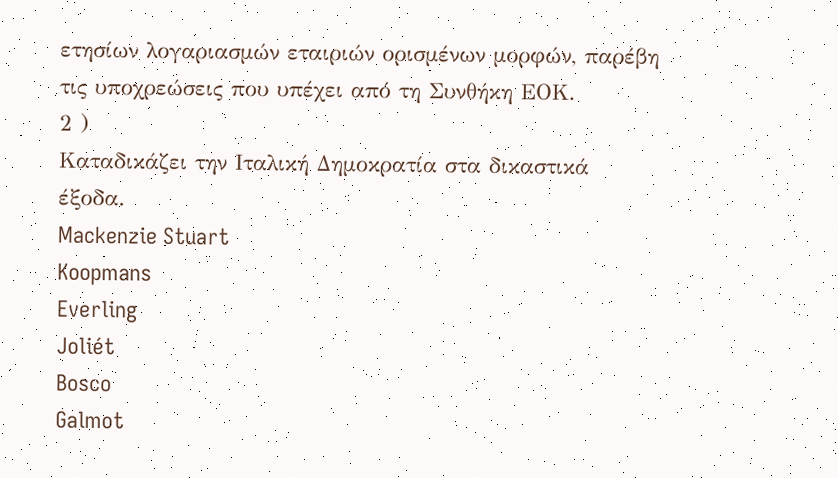ετησίων λογαριασμών εταιριών ορισμένων μορφών, παρέβη τις υποχρεώσεις που υπέχει από τη Συνθήκη ΕΟΚ.
2 )
Καταδικάζει την Ιταλική Δημοκρατία στα δικαστικά έξοδα.
Mackenzie Stuart
Koopmans
Everling
Joliét
Bosco
Galmot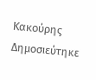Κακούρης
Δημοσιεύτηκε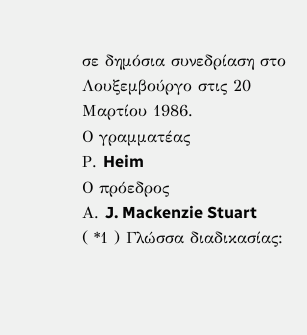σε δημόσια συνεδρίαση στο Λουξεμβούργο στις 20 Μαρτίου 1986.
Ο γραμματέας
Ρ. Heim
Ο πρόεδρος
Α. J. Mackenzie Stuart
( *1 ) Γλώσσα διαδικασίας: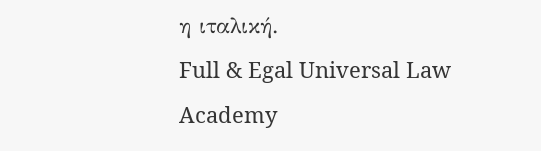η ιταλική.
Full & Egal Universal Law Academy